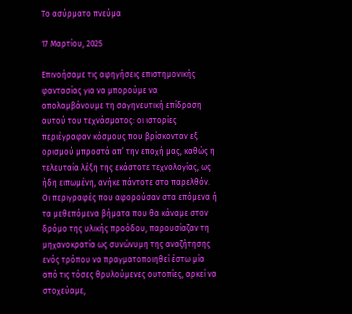Το ασύρματο πνεύμα

17 Μαρτίου, 2025

Επινοήσαμε τις αφηγήσεις επιστημονικής φαντασίας για να μπορούμε να απολαμβάνουμε τη σαγηνευτική επίδραση αυτού του τεχνάσματος: οι ιστορίες περιέγραφαν κόσμους που βρίσκονταν εξ ορισμού μπροστά απ’ την εποχή μας, καθώς η τελευταία λέξη της εκάστοτε τεχνολογίας, ως ήδη ειπωμένη, ανήκε πάντοτε στο παρελθόν. Οι περιγραφές που αφορούσαν στα επόμενα ή τα μεθεπόμενα βήματα που θα κάναμε στον δρόμο της υλικής προόδου, παρουσίαζαν τη μηχανοκρατία ως συνώνυμη της αναζήτησης ενός τρόπου να πραγματοποιηθεί έστω μία από τις τόσες θρυλούμενες ουτοπίες, αρκεί να στοχεύαμε,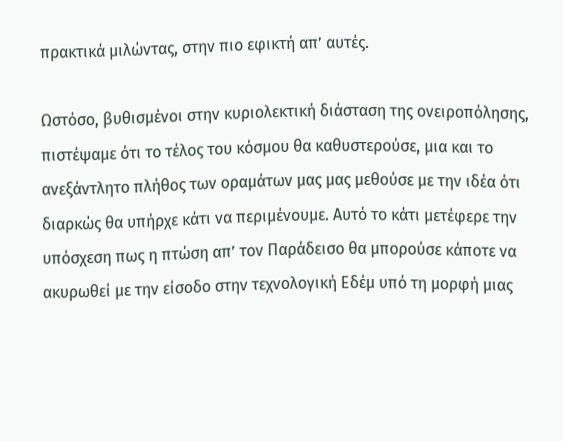πρακτικά μιλώντας, στην πιο εφικτή απ’ αυτές.

Ωστόσο, βυθισμένοι στην κυριολεκτική διάσταση της ονειροπόλησης, πιστέψαμε ότι το τέλος του κόσμου θα καθυστερούσε, μια και το ανεξάντλητο πλήθος των οραμάτων μας μας μεθούσε με την ιδέα ότι διαρκώς θα υπήρχε κάτι να περιμένουμε. Αυτό το κάτι μετέφερε την υπόσχεση πως η πτώση απ’ τον Παράδεισο θα μπορούσε κάποτε να ακυρωθεί με την είσοδο στην τεχνολογική Εδέμ υπό τη μορφή μιας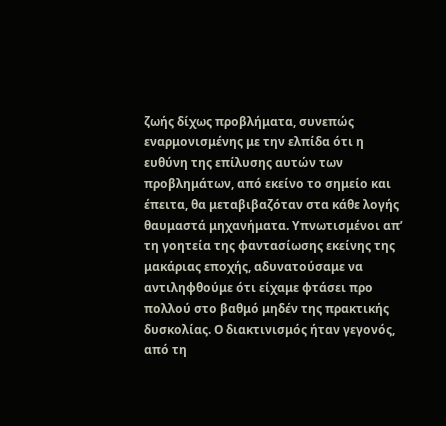ζωής δίχως προβλήματα, συνεπώς εναρμονισμένης με την ελπίδα ότι η ευθύνη της επίλυσης αυτών των προβλημάτων, από εκείνο το σημείο και έπειτα, θα μεταβιβαζόταν στα κάθε λογής θαυμαστά μηχανήματα. Υπνωτισμένοι απ’ τη γοητεία της φαντασίωσης εκείνης της μακάριας εποχής, αδυνατούσαμε να αντιληφθούμε ότι είχαμε φτάσει προ πολλού στο βαθμό μηδέν της πρακτικής δυσκολίας. Ο διακτινισμός ήταν γεγονός, από τη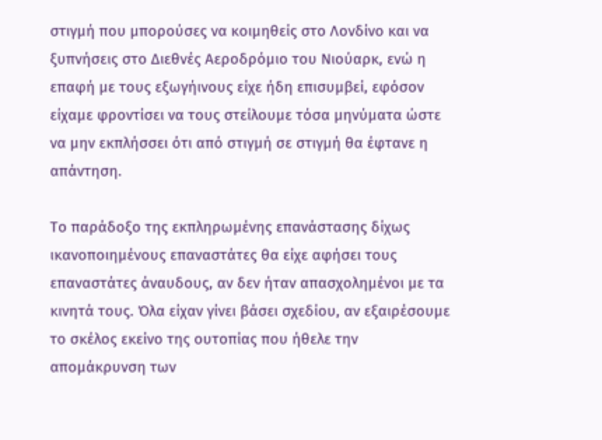στιγμή που μπορούσες να κοιμηθείς στο Λονδίνο και να ξυπνήσεις στο Διεθνές Αεροδρόμιο του Νιούαρκ, ενώ η επαφή με τους εξωγήινους είχε ήδη επισυμβεί, εφόσον είχαμε φροντίσει να τους στείλουμε τόσα μηνύματα ώστε να μην εκπλήσσει ότι από στιγμή σε στιγμή θα έφτανε η απάντηση.

Το παράδοξο της εκπληρωμένης επανάστασης δίχως ικανοποιημένους επαναστάτες θα είχε αφήσει τους επαναστάτες άναυδους, αν δεν ήταν απασχολημένοι με τα κινητά τους. Όλα είχαν γίνει βάσει σχεδίου, αν εξαιρέσουμε το σκέλος εκείνο της ουτοπίας που ήθελε την απομάκρυνση των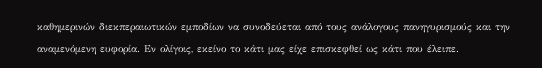καθημερινών διεκπεραιωτικών εμποδίων να συνοδεύεται από τους ανάλογους πανηγυρισμούς και την αναμενόμενη ευφορία. Εν ολίγοις, εκείνο το κάτι μας είχε επισκεφθεί ως κάτι που έλειπε.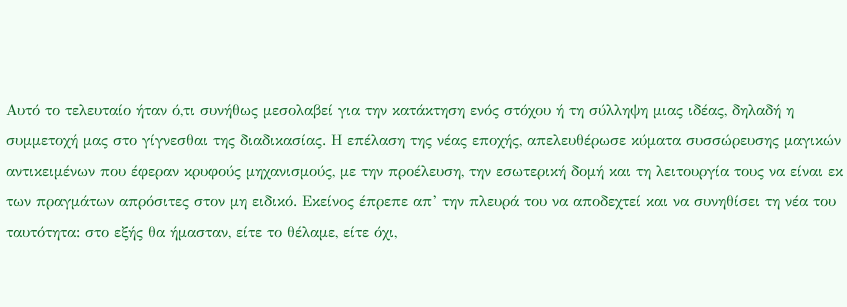Αυτό το τελευταίο ήταν ό,τι συνήθως μεσολαβεί για την κατάκτηση ενός στόχου ή τη σύλληψη μιας ιδέας, δηλαδή η συμμετοχή μας στο γίγνεσθαι της διαδικασίας. Η επέλαση της νέας εποχής, απελευθέρωσε κύματα συσσώρευσης μαγικών αντικειμένων που έφεραν κρυφούς μηχανισμούς, με την προέλευση, την εσωτερική δομή και τη λειτουργία τους να είναι εκ των πραγμάτων απρόσιτες στον μη ειδικό. Εκείνος έπρεπε απ’ την πλευρά του να αποδεχτεί και να συνηθίσει τη νέα του ταυτότητα: στο εξής θα ήμασταν, είτε το θέλαμε, είτε όχι,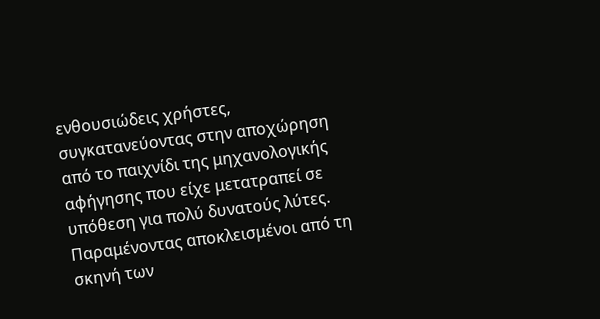ενθουσιώδεις χρήστες, συγκατανεύοντας στην αποχώρηση από το παιχνίδι της μηχανολογικής αφήγησης που είχε μετατραπεί σε υπόθεση για πολύ δυνατούς λύτες. Παραμένοντας αποκλεισμένοι από τη σκηνή των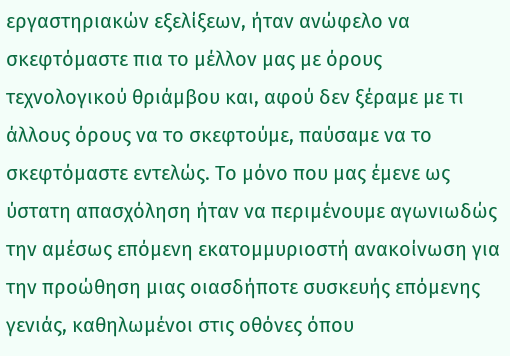εργαστηριακών εξελίξεων, ήταν ανώφελο να σκεφτόμαστε πια το μέλλον μας με όρους τεχνολογικού θριάμβου και, αφού δεν ξέραμε με τι άλλους όρους να το σκεφτούμε, παύσαμε να το σκεφτόμαστε εντελώς. Το μόνο που μας έμενε ως ύστατη απασχόληση ήταν να περιμένουμε αγωνιωδώς την αμέσως επόμενη εκατομμυριοστή ανακοίνωση για την προώθηση μιας οιασδήποτε συσκευής επόμενης γενιάς, καθηλωμένοι στις οθόνες όπου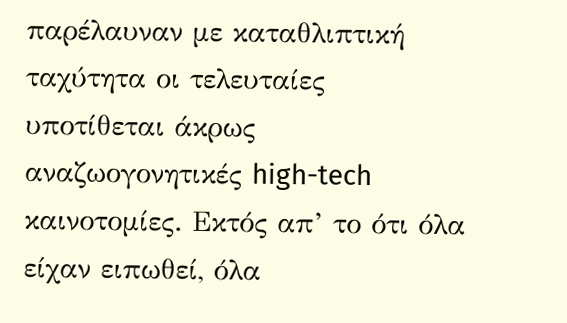παρέλαυναν με καταθλιπτική ταχύτητα οι τελευταίες υποτίθεται άκρως αναζωογονητικές high-tech καινοτομίες. Εκτός απ’ το ότι όλα είχαν ειπωθεί, όλα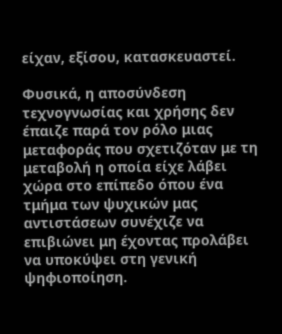είχαν, εξίσου, κατασκευαστεί.

Φυσικά, η αποσύνδεση τεχνογνωσίας και χρήσης δεν έπαιζε παρά τον ρόλο μιας μεταφοράς που σχετιζόταν με τη μεταβολή η οποία είχε λάβει χώρα στο επίπεδο όπου ένα τμήμα των ψυχικών μας αντιστάσεων συνέχιζε να επιβιώνει μη έχοντας προλάβει να υποκύψει στη γενική ψηφιοποίηση.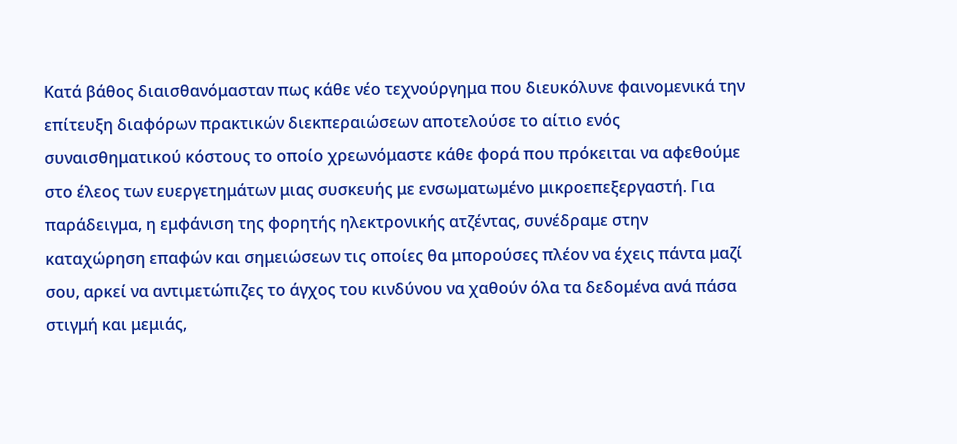Κατά βάθος διαισθανόμασταν πως κάθε νέο τεχνούργημα που διευκόλυνε φαινομενικά την επίτευξη διαφόρων πρακτικών διεκπεραιώσεων αποτελούσε το αίτιο ενός συναισθηματικού κόστους το οποίο χρεωνόμαστε κάθε φορά που πρόκειται να αφεθούμε στο έλεος των ευεργετημάτων μιας συσκευής με ενσωματωμένο μικροεπεξεργαστή. Για παράδειγμα, η εμφάνιση της φορητής ηλεκτρονικής ατζέντας, συνέδραμε στην καταχώρηση επαφών και σημειώσεων τις οποίες θα μπορούσες πλέον να έχεις πάντα μαζί σου, αρκεί να αντιμετώπιζες το άγχος του κινδύνου να χαθούν όλα τα δεδομένα ανά πάσα στιγμή και μεμιάς,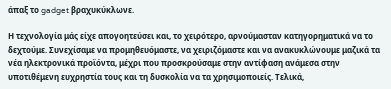άπαξ το gadget βραχυκύκλωνε.

Η τεχνολογία μάς είχε απογοητεύσει και, το χειρότερο, αρνούμασταν κατηγορηματικά να το δεχτούμε. Συνεχίσαμε να προμηθευόμαστε, να χειριζόμαστε και να ανακυκλώνουμε μαζικά τα νέα ηλεκτρονικά προϊόντα, μέχρι που προσκρούσαμε στην αντίφαση ανάμεσα στην υποτιθέμενη ευχρηστία τους και τη δυσκολία να τα χρησιμοποιείς. Τελικά,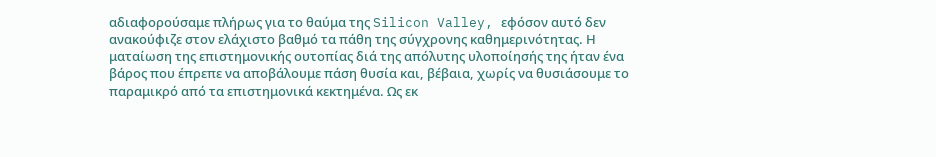αδιαφορούσαμε πλήρως για το θαύμα της Silicon Valley, εφόσον αυτό δεν ανακούφιζε στον ελάχιστο βαθμό τα πάθη της σύγχρονης καθημερινότητας. Η ματαίωση της επιστημονικής ουτοπίας διά της απόλυτης υλοποίησής της ήταν ένα βάρος που έπρεπε να αποβάλουμε πάση θυσία και, βέβαια, χωρίς να θυσιάσουμε το παραμικρό από τα επιστημονικά κεκτημένα. Ως εκ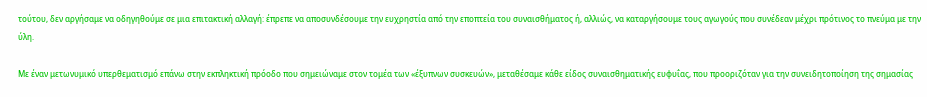τούτου, δεν αργήσαμε να οδηγηθούμε σε μια επιτακτική αλλαγή: έπρεπε να αποσυνδέσουμε την ευχρηστία από την εποπτεία του συναισθήματος ή, αλλιώς, να καταργήσουμε τους αγωγούς που συνέδεαν μέχρι πρότινος το πνεύμα με την ύλη.

Με έναν μετωνυμικό υπερθεματισμό επάνω στην εκπληκτική πρόοδο που σημειώναμε στον τομέα των «έξυπνων συσκευών», μεταθέσαμε κάθε είδος συναισθηματικής ευφυΐας, που προοριζόταν για την συνειδητοποίηση της σημασίας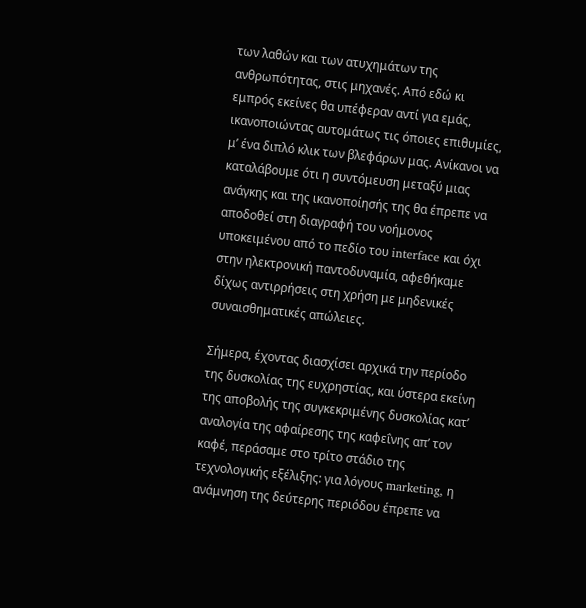των λαθών και των ατυχημάτων της ανθρωπότητας, στις μηχανές. Από εδώ κι εμπρός εκείνες θα υπέφεραν αντί για εμάς, ικανοποιώντας αυτομάτως τις όποιες επιθυμίες, μ’ ένα διπλό κλικ των βλεφάρων μας. Ανίκανοι να καταλάβουμε ότι η συντόμευση μεταξύ μιας ανάγκης και της ικανοποίησής της θα έπρεπε να αποδοθεί στη διαγραφή του νοήμονος υποκειμένου από το πεδίο του interface και όχι στην ηλεκτρονική παντοδυναμία, αφεθήκαμε δίχως αντιρρήσεις στη χρήση με μηδενικές συναισθηματικές απώλειες.

Σήμερα, έχοντας διασχίσει αρχικά την περίοδο της δυσκολίας της ευχρηστίας, και ύστερα εκείνη της αποβολής της συγκεκριμένης δυσκολίας κατ’ αναλογία της αφαίρεσης της καφεΐνης απ’ τον καφέ, περάσαμε στο τρίτο στάδιο της τεχνολογικής εξέλιξης: για λόγους marketing, η ανάμνηση της δεύτερης περιόδου έπρεπε να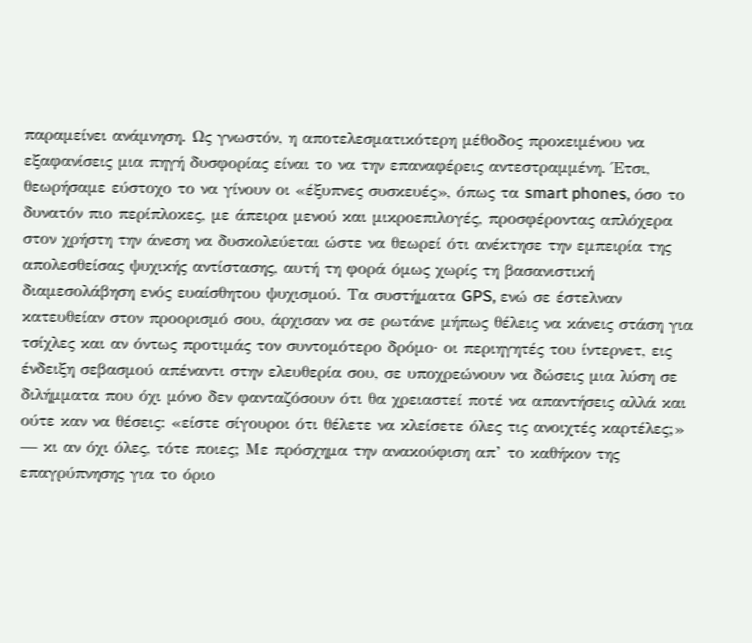παραμείνει ανάμνηση. Ως γνωστόν, η αποτελεσματικότερη μέθοδος προκειμένου να εξαφανίσεις μια πηγή δυσφορίας είναι το να την επαναφέρεις αντεστραμμένη. Έτσι, θεωρήσαμε εύστοχο το να γίνουν οι «έξυπνες συσκευές», όπως τα smart phones, όσο το δυνατόν πιο περίπλοκες, με άπειρα μενού και μικροεπιλογές, προσφέροντας απλόχερα στον χρήστη την άνεση να δυσκολεύεται ώστε να θεωρεί ότι ανέκτησε την εμπειρία της απολεσθείσας ψυχικής αντίστασης, αυτή τη φορά όμως χωρίς τη βασανιστική διαμεσολάβηση ενός ευαίσθητου ψυχισμού. Τα συστήματα GPS, ενώ σε έστελναν κατευθείαν στον προορισμό σου, άρχισαν να σε ρωτάνε μήπως θέλεις να κάνεις στάση για τσίχλες και αν όντως προτιμάς τον συντομότερο δρόμο· οι περιηγητές του ίντερνετ, εις ένδειξη σεβασμού απέναντι στην ελευθερία σου, σε υποχρεώνουν να δώσεις μια λύση σε διλήμματα που όχι μόνο δεν φανταζόσουν ότι θα χρειαστεί ποτέ να απαντήσεις αλλά και ούτε καν να θέσεις: «είστε σίγουροι ότι θέλετε να κλείσετε όλες τις ανοιχτές καρτέλες;» — κι αν όχι όλες, τότε ποιες; Με πρόσχημα την ανακούφιση απ’ το καθήκον της επαγρύπνησης για το όριο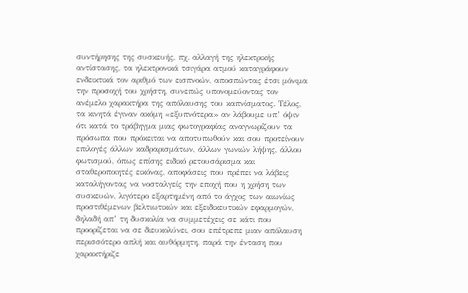συντήρησης της συσκευής, πχ. αλλαγή της ηλεκτρικής αντίστασης, τα ηλεκτρονικά τσιγάρα ατμού καταγράφουν ενδεικτικά τον αριθμό των εισπνοών, αποσπώντας έτσι μόνιμα την προσοχή του χρήστη, συνεπώς υπονομεύοντας τον ανέμελο χαρακτήρα της απόλαυσης του καπνίσματος. Τέλος, τα κινητά έγιναν ακόμη «εξυπνότερα» αν λάβουμε υπ’ όψιν ότι κατά το τράβηγμα μιας φωτογραφίας αναγνωρίζουν τα πρόσωπα που πρόκειται να αποτυπωθούν και σου προτείνουν επιλογές άλλων καδραρισμάτων, άλλων γωνιών λήψης, άλλου φωτισμού, όπως επίσης ειδικό ρετουσάρισμα και σταθεροποιητές εικόνας, αποφάσεις που πρέπει να λάβεις καταλήγοντας να νοσταλγείς την εποχή που η χρήση των συσκευών, λιγότερο εξαρτημένη από το άγχος των αιωνίως προστιθέμενων βελτιωτικών και εξειδικευτικών εφαρμογών, δηλαδή απ’ τη δυσκολία να συμμετέχεις σε κάτι που προορίζεται να σε διευκολύνει, σου επέτρεπε μιαν απόλαυση περισσότερο απλή και αυθόρμητη, παρά την ένταση που χαρακτήριζε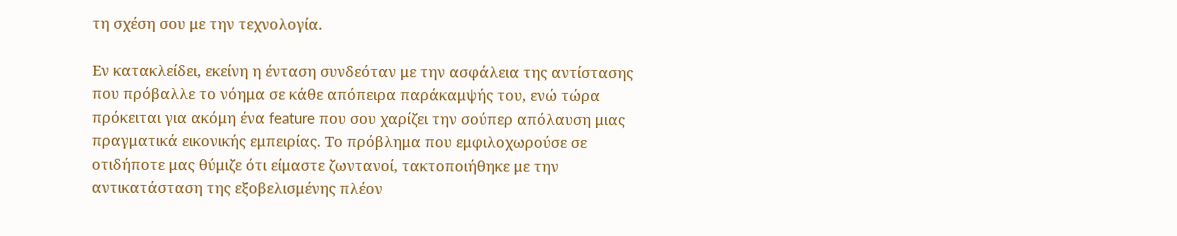τη σχέση σου με την τεχνολογία.

Εν κατακλείδει, εκείνη η ένταση συνδεόταν με την ασφάλεια της αντίστασης που πρόβαλλε το νόημα σε κάθε απόπειρα παράκαμψής του, ενώ τώρα πρόκειται για ακόμη ένα feature που σου χαρίζει την σούπερ απόλαυση μιας πραγματικά εικονικής εμπειρίας. Το πρόβλημα που εμφιλοχωρούσε σε οτιδήποτε μας θύμιζε ότι είμαστε ζωντανοί, τακτοποιήθηκε με την αντικατάσταση της εξοβελισμένης πλέον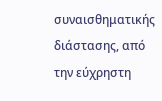συναισθηματικής διάστασης, από την εύχρηστη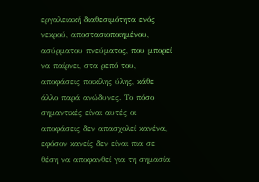εργαλειακή διαθεσιμότητα ενός νεκρού, αποστασιοποιημένου, ασύρματου πνεύματος, που μπορεί να παίρνει, στα ρεπό του, αποφάσεις ποικίλης ύλης, κάθε άλλο παρά ανώδυνες. Το πόσο σημαντικές είναι αυτές οι αποφάσεις δεν απασχολεί κανένα, εφόσον κανείς δεν είναι πια σε θέση να αποφανθεί για τη σημασία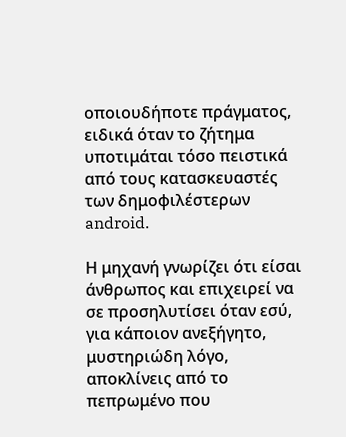οποιουδήποτε πράγματος, ειδικά όταν το ζήτημα υποτιμάται τόσο πειστικά από τους κατασκευαστές των δημοφιλέστερων android.

Η μηχανή γνωρίζει ότι είσαι άνθρωπος και επιχειρεί να σε προσηλυτίσει όταν εσύ, για κάποιον ανεξήγητο, μυστηριώδη λόγο, αποκλίνεις από το πεπρωμένο που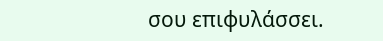σου επιφυλάσσει.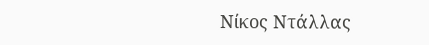Νίκος Ντάλλας